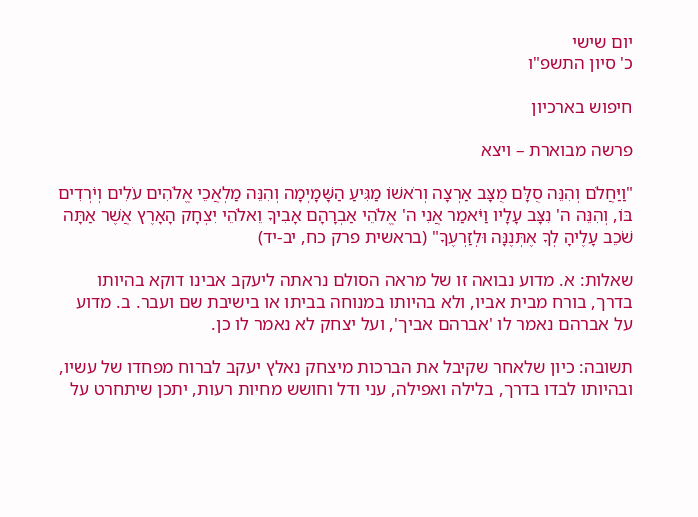יום שישי
כ' סיון התשפ"ו

חיפוש בארכיון

פרשה מבוארת – ויצא

"וַיַּחֲלֹם וְהִנֵּה סֻלָּם מֻצָּב אַרְצָה וְרֹאשׁוֹ מַגִּיעַ הַשָּׁמָיְמָה וְהִנֵּה מַלְאֲכֵי אֱלֹהִים עֹלִים וְיֹרְדִים בּוֹ, וְהִנֵּה ה' נִצָּב עָלָיו וַיֹּאמַר אֲנִי ה' אֱלֹהֵי אַבְרָהָם אָבִיךָ וֵאלֹהֵי יִצְחָק הָאָרֶץ אֲשֶׁר אַתָּה שֹׁכֵב עָלֶיהָ לְךָ אֶתְּנֶנָּה וּלְזַרְעֶךָ" (בראשית פרק כח, יב-יד)

שאלות: א. מדוע נבואה זו של מראה הסולם נראתה ליעקב אבינו דוקא בהיותו בדרך, בורח מבית אביו, ולא בהיותו במנוחה בביתו או בישיבת שם ועבר. ב. מדוע על אברהם נאמר לו 'אברהם אביך', ועל יצחק לא נאמר לו כן.

תשובה: כיון שלאחר שקיבל את הברכות מיצחק נאלץ יעקב לברוח מפחדו של עשיו, ובהיותו לבדו בדרך, בלילה ואפילה, עני ודל וחושש מחיות רעות, יתכן שיתחרט על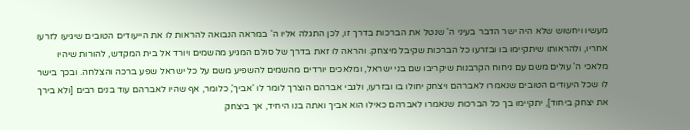מעשיו ויחשוש שלא היה ישר הדבר בעיני ה' שנטל את הברכות בדרך זו, לכן התגלה אליו ה' במראה הנבואה להראות לו את הייעודים הטובים שיגיעו לזרעו אחריו, ולהראותו שיתקיימו בו ובזרעו כל הברכות שקיבל מיצחק. והראה לו זאת בדרך של סולם המגיע מהשמים ויורד אל בית המקדש, להורות שיהיו מלאכי ה' עולים משם עם ניחוח הקרבנות שיקריבו שם בני ישראל, ומלאכים יורדים מהשמים להשפיע משם על כל ישראל שפע ברכה והצלחה. ובכך בישר לו שכל היעודים הטובים שנאמרו לאברהם ויצחק יחולו בו ובזרעו, ולגבי אברהם הוצרך לומר לו 'אביך', כלומר, אף שהיו לאברהם עוד בנים רבים [ולא בירך את יצחק ביחוד], יתקיימו בך כל הברכות שנאמרו לאברהם כאילו הוא אביך ואתה בנו היחיד, אך ביצחק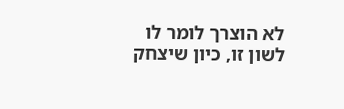לא הוצרך לומר לו לשון זו, כיון שיצחק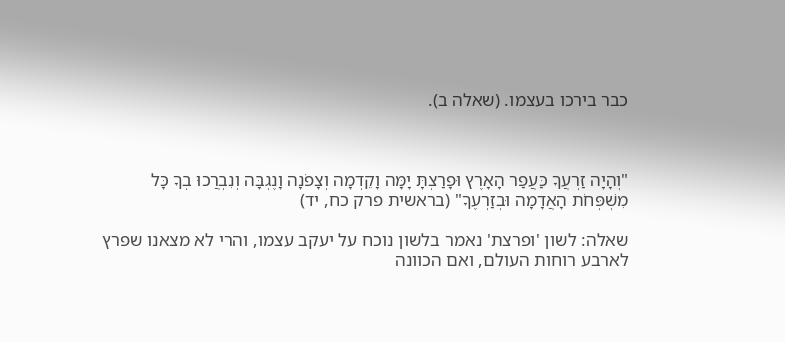כבר בירכו בעצמו. (שאלה ב).



"וְהָיָה זַרְעֲךָ כַּעֲפַר הָאָרֶץ וּפָרַצְתָּ יָמָּה וָקֵדְמָה וְצָפֹנָה וָנֶגְבָּה וְנִבְרֲכוּ בְךָ כָּל מִשְׁפְּחֹת הָאֲדָמָה וּבְזַרְעֶךָ" (בראשית פרק כח, יד)

שאלה: לשון 'ופרצת' נאמר בלשון נוכח על יעקב עצמו, והרי לא מצאנו שפרץ לארבע רוחות העולם, ואם הכוונה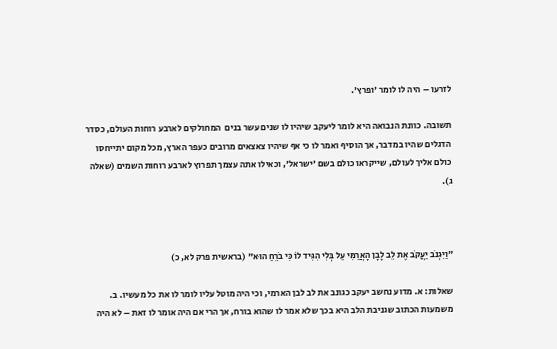לזרעו – היה לו לומר 'ופרץ'.

תשובה. כוונת הנבואה היא לומר ליעקב שיהיו לו שנים עשר בנים  המחולקים לארבע רוחות העולם, כסדר הדגלים שהיו במדבר, אך הוסיף ואמר לו כי אף שיהיו צאצאים מרובים כעפר הארץ, מכל מקום יתייחסו כולם אליך לעולם, שייקראו כולם בשם 'ישראל', וכאילו אתה עצמך תפרוץ לארבע רוחות השמים (שאלה ג).



"וַיִּגְנֹב יַעֲקֹב אֶת לֵב לָבָן הָאֲרַמִּי עַל בְּלִי הִגִּיד לוֹ כִּי בֹרֵחַ הוּא" (בראשית פרק לא, כ)

שאלות: א. מדוע נחשב יעקב כגונב את לב לבן הארמי, וכי היה מוטל עליו לומר לו את כל מעשיו. ב. משמעות הכתוב שגניבת הלב היא בכך שלא אמר לו שהוא בורח, אך הרי אם היה אומר לו זאת – לא היה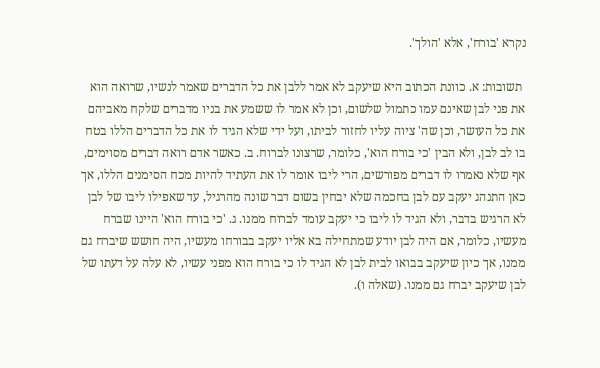נקרא 'בורח', אלא 'הולך'.

 תשובות: א. כוונת הכתוב היא שיעקב לא אמר ללבן את כל הדברים שאמר לנשיו, שרואה הוא את פני לבן שאינם עמו כתמול שלשום, וכן לא אמר לו ששמע את בניו מדברים שלקח מאביהם את כל העושר, וכן שה' ציוה עליו לחזור לביתו, ועל ידי שלא הגיד לו את כל הדברים הללו בטח בו לב לבן, ולא הבין 'כי בורח הוא', כלומר, שרצונו לברוח. ב. כאשר אדם רואה דברים מסוימים, אף שלא נאמרו לו דברים מפורשים, הרי ליבו אומר לו את העתיד להיות מכח הסימנים הללו, אך כאן התנהג יעקב עם לבן בחכמה שלא יבחין בשום דבר שונה מהרגיל, עד שאפילו ליבו של לבן לא הרגיש בדבר, ולא הגיד לו ליבו כי יעקב עומד לברוח ממנו. ג. 'כי בורח הוא' היינו שברח מעשיו, כלומר, אם היה לבן יודע שמתחילה בא אליו יעקב בבורחו מעשיו, היה חושש שיברח גם ממנו, אך כיון שיעקב בבואו לבית לבן לא הגיד לו כי בורח הוא מפני עשיו, לא עלה על דעתו של לבן שיעקב יברח גם ממנו. (שאלה ו).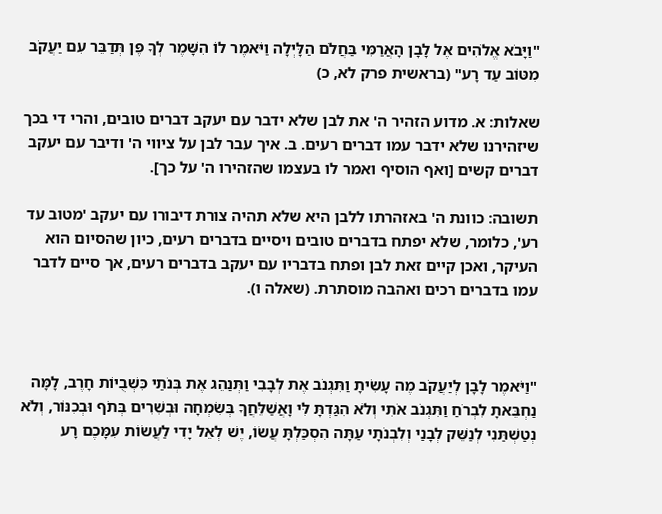"וַיָּבֹא אֱלֹהִים אֶל לָבָן הָאֲרַמִּי בַּחֲלֹם הַלָּיְלָה וַיֹּאמֶר לוֹ הִשָּׁמֶר לְךָ פֶּן תְּדַבֵּר עִם יַעֲקֹב מִטּוֹב עַד רָע" (בראשית פרק לא, כ)

שאלות: א. מדוע הזהיר ה' את לבן שלא ידבר עם יעקב דברים טובים, והרי די בכך שיזהירנו שלא ידבר עמו דברים רעים. ב. איך עבר לבן על ציווי ה' ודיבר עם יעקב דברים קשים [ואף הוסיף ואמר לו בעצמו שהזהירו ה' על כך].

תשובה: כוונת ה' באזהרתו ללבן היא שלא תהיה צורת דיבורו עם יעקב 'מטוב עד רע', כלומר, שלא יפתח בדברים טובים ויסיים בדברים רעים, כיון שהסיום הוא העיקר, ואכן קיים זאת לבן ופתח בדבריו עם יעקב בדברים רעים, אך סיים לדבר עמו בדברים רכים ואהבה מוסתרת. (שאלה ו).



"וַיֹּאמֶר לָבָן לְיַעֲקֹב מֶה עָשִׂיתָ וַתִּגְנֹב אֶת לְבָבִי וַתְּנַהֵג אֶת בְּנֹתַי כִּשְׁבֻיוֹת חָרֶב, לָמָּה נַחְבֵּאתָ לִבְרֹחַ וַתִּגְנֹב אֹתִי וְלֹא הִגַּדְתָּ לִּי וָאֲשַׁלֵּחֲךָ בְּשִׂמְחָה וּבְשִׁרִים בְּתֹף וּבְכִנּוֹר, וְלֹא נְטַשְׁתַּנִי לְנַשֵּׁק לְבָנַי וְלִבְנֹתָי עַתָּה הִסְכַּלְתָּ עֲשׂוֹ, יֶשׁ לְאֵל יָדִי לַעֲשׂוֹת עִמָּכֶם רָע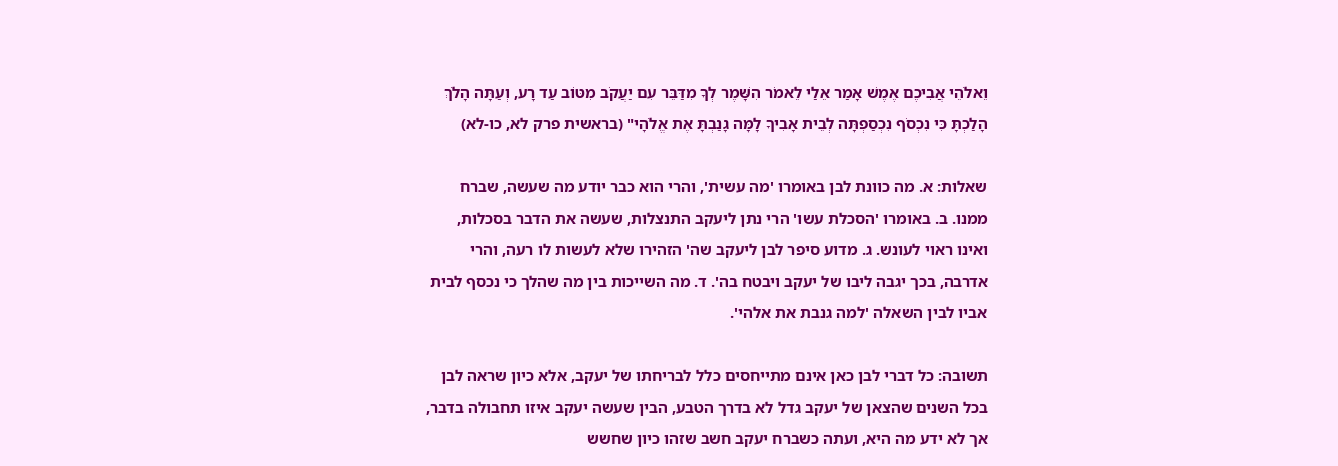וֵאלֹהֵי אֲבִיכֶם אֶמֶשׁ אָמַר אֵלַי לֵאמֹר הִשָּׁמֶר לְךָ מִדַּבֵּר עִם יַעֲקֹב מִטּוֹב עַד רָע, וְעַתָּה הָלֹךְ הָלַכְתָּ כִּי נִכְסֹף נִכְסַפְתָּה לְבֵית אָבִיךָ לָמָּה גָנַבְתָּ אֶת אֱלֹהָי" (בראשית פרק לא, כו-לא)

שאלות: א. מה כוונת לבן באומרו 'מה עשית', והרי הוא כבר יודע מה שעשה, שברח ממנו. ב. באומרו 'הסכלת עשו' הרי נתן ליעקב התנצלות, שעשה את הדבר בסכלות, ואינו ראוי לעונש. ג. מדוע סיפר לבן ליעקב שה' הזהירו שלא לעשות לו רעה, והרי אדרבה, בכך יגבה ליבו של יעקב ויבטח בה'. ד. מה השייכות בין מה שהלך כי נכסף לבית אביו לבין השאלה 'למה גנבת את אלהי'.

תשובה: כל דברי לבן כאן אינם מתייחסים כלל לבריחתו של יעקב, אלא כיון שראה לבן בכל השנים שהצאן של יעקב גדל לא בדרך הטבע, הבין שעשה יעקב איזו תחבולה בדבר, אך לא ידע מה היא, ועתה כשברח יעקב חשב שזהו כיון שחשש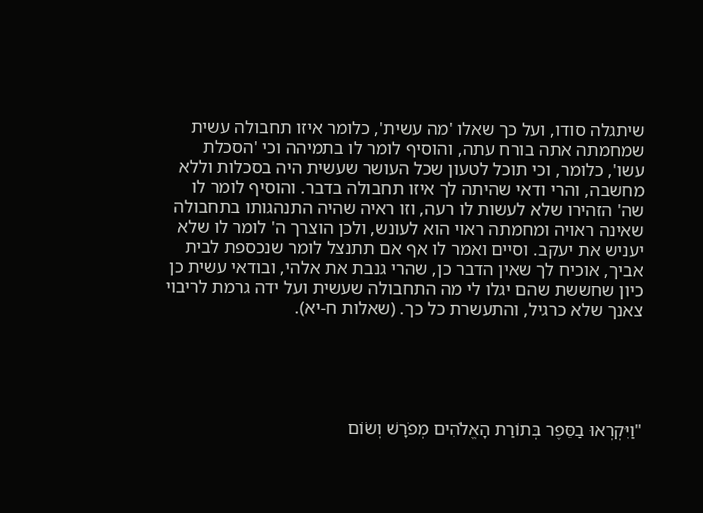שיתגלה סודו, ועל כך שאלו 'מה עשית', כלומר איזו תחבולה עשית שמחמתה אתה בורח עתה, והוסיף לומר לו בתמיהה וכי 'הסכלת עשו', כלומר, וכי תוכל לטעון שכל העושר שעשית היה בסכלות וללא מחשבה, והרי ודאי שהיתה לך איזו תחבולה בדבר. והוסיף לומר לו שה' הזהירו שלא לעשות לו רעה, וזו ראיה שהיה התנהגותו בתחבולה שאינה ראויה ומחמתה ראוי הוא לעונש, ולכן הוצרך ה' לומר לו שלא יעניש את יעקב. וסיים ואמר לו אף אם תתנצל לומר שנכספת לבית אביך, אוכיח לך שאין הדבר כן, שהרי גנבת את אלהי, ובודאי עשית כן כיון שחששת שהם יגלו לי מה התחבולה שעשית ועל ידה גרמת לריבוי צאנך שלא כרגיל, והתעשרת כל כך. (שאלות ח-יא).





"וַיִּקְרְאוּ בַסֵּפֶר בְּתוֹרַת הָאֱלֹהִים מְפֹרָשׁ וְשׂוֹם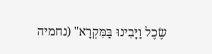שֶׂכֶל וַיָּבִינוּ בַּמִּקְרָא" (נחמיה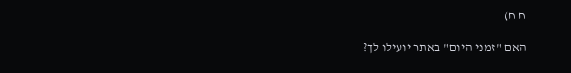ח ח)

האם "זמני היום" באתר יועילו לך?